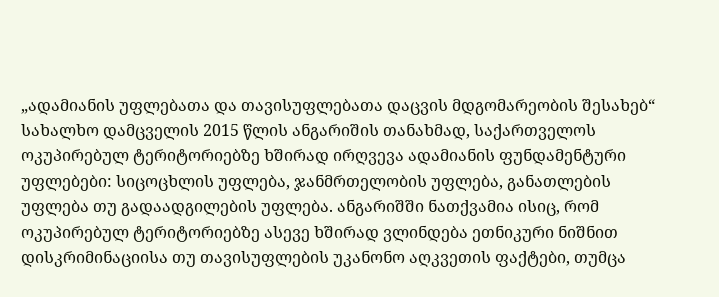„ადამიანის უფლებათა და თავისუფლებათა დაცვის მდგომარეობის შესახებ“ სახალხო დამცველის 2015 წლის ანგარიშის თანახმად, საქართველოს ოკუპირებულ ტერიტორიებზე ხშირად ირღვევა ადამიანის ფუნდამენტური უფლებები: სიცოცხლის უფლება, ჯანმრთელობის უფლება, განათლების უფლება თუ გადაადგილების უფლება. ანგარიშში ნათქვამია ისიც, რომ ოკუპირებულ ტერიტორიებზე ასევე ხშირად ვლინდება ეთნიკური ნიშნით დისკრიმინაციისა თუ თავისუფლების უკანონო აღკვეთის ფაქტები, თუმცა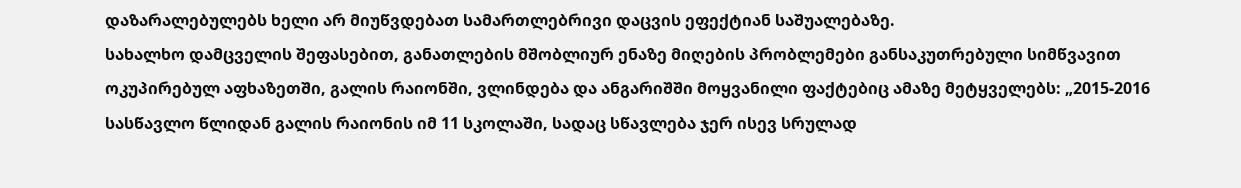დაზარალებულებს ხელი არ მიუწვდებათ სამართლებრივი დაცვის ეფექტიან საშუალებაზე.
სახალხო დამცველის შეფასებით, განათლების მშობლიურ ენაზე მიღების პრობლემები განსაკუთრებული სიმწვავით ოკუპირებულ აფხაზეთში, გალის რაიონში, ვლინდება და ანგარიშში მოყვანილი ფაქტებიც ამაზე მეტყველებს: „2015-2016 სასწავლო წლიდან გალის რაიონის იმ 11 სკოლაში, სადაც სწავლება ჯერ ისევ სრულად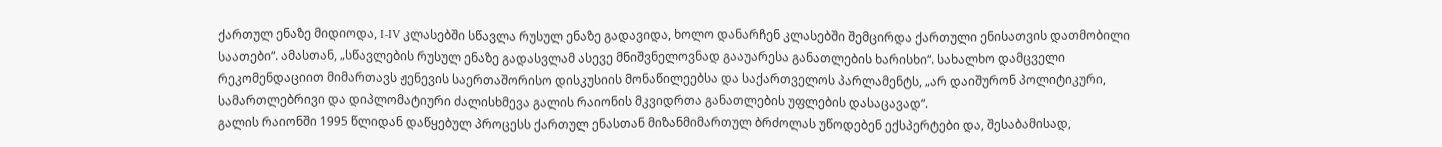ქართულ ენაზე მიდიოდა, I-IV კლასებში სწავლა რუსულ ენაზე გადავიდა, ხოლო დანარჩენ კლასებში შემცირდა ქართული ენისათვის დათმობილი საათები“. ამასთან, „სწავლების რუსულ ენაზე გადასვლამ ასევე მნიშვნელოვნად გააუარესა განათლების ხარისხი“. სახალხო დამცველი რეკომენდაციით მიმართავს ჟენევის საერთაშორისო დისკუსიის მონაწილეებსა და საქართველოს პარლამენტს, „არ დაიშურონ პოლიტიკური, სამართლებრივი და დიპლომატიური ძალისხმევა გალის რაიონის მკვიდრთა განათლების უფლების დასაცავად“.
გალის რაიონში 1995 წლიდან დაწყებულ პროცესს ქართულ ენასთან მიზანმიმართულ ბრძოლას უწოდებენ ექსპერტები და, შესაბამისად,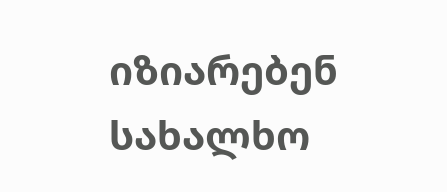იზიარებენ სახალხო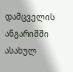დამცველის ანგარიშში ასახულ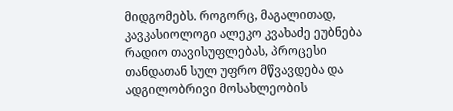მიდგომებს. როგორც, მაგალითად, კავკასიოლოგი ალეკო კვახაძე ეუბნება რადიო თავისუფლებას, პროცესი თანდათან სულ უფრო მწვავდება და ადგილობრივი მოსახლეობის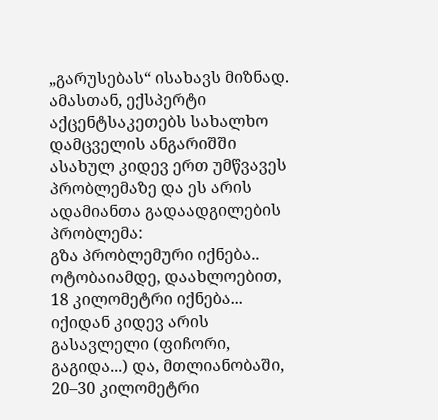„გარუსებას“ ისახავს მიზნად. ამასთან, ექსპერტი აქცენტსაკეთებს სახალხო დამცველის ანგარიშში ასახულ კიდევ ერთ უმწვავეს პრობლემაზე და ეს არის ადამიანთა გადაადგილების პრობლემა:
გზა პრობლემური იქნება.. ოტობაიამდე, დაახლოებით, 18 კილომეტრი იქნება... იქიდან კიდევ არის გასავლელი (ფიჩორი, გაგიდა...) და, მთლიანობაში, 20–30 კილომეტრი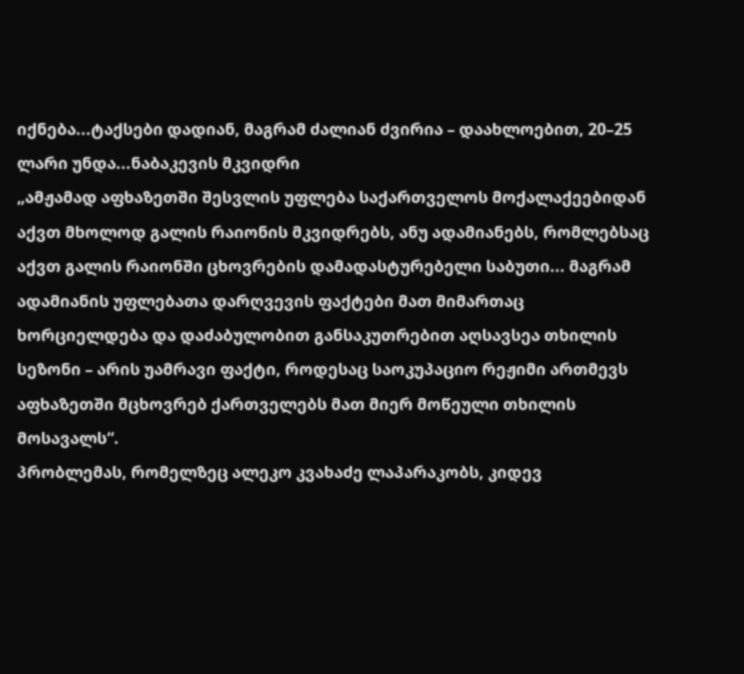იქნება...ტაქსები დადიან, მაგრამ ძალიან ძვირია – დაახლოებით, 20–25 ლარი უნდა...ნაბაკევის მკვიდრი
„ამჟამად აფხაზეთში შესვლის უფლება საქართველოს მოქალაქეებიდან აქვთ მხოლოდ გალის რაიონის მკვიდრებს, ანუ ადამიანებს, რომლებსაც აქვთ გალის რაიონში ცხოვრების დამადასტურებელი საბუთი... მაგრამ ადამიანის უფლებათა დარღვევის ფაქტები მათ მიმართაც ხორციელდება და დაძაბულობით განსაკუთრებით აღსავსეა თხილის სეზონი – არის უამრავი ფაქტი, როდესაც საოკუპაციო რეჟიმი ართმევს აფხაზეთში მცხოვრებ ქართველებს მათ მიერ მოწეული თხილის მოსავალს“.
პრობლემას, რომელზეც ალეკო კვახაძე ლაპარაკობს, კიდევ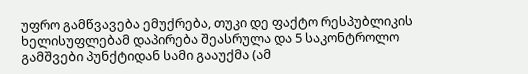უფრო გამწვავება ემუქრება, თუკი დე ფაქტო რესპუბლიკის ხელისუფლებამ დაპირება შეასრულა და 5 საკონტროლო გამშვები პუნქტიდან სამი გააუქმა (ამ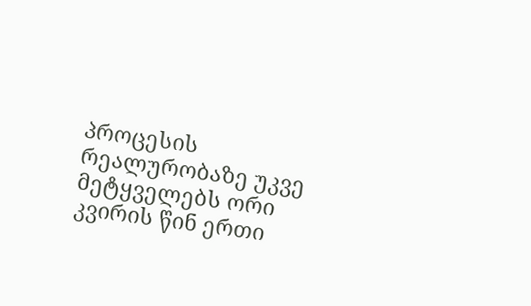პროცესის რეალურობაზე უკვე მეტყველებს ორი კვირის წინ ერთი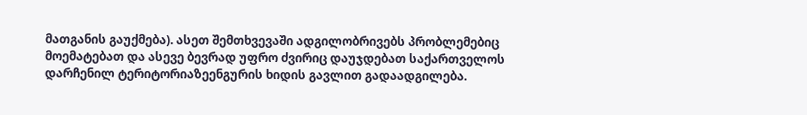მათგანის გაუქმება). ასეთ შემთხვევაში ადგილობრივებს პრობლემებიც მოემატებათ და ასევე ბევრად უფრო ძვირიც დაუჯდებათ საქართველოს დარჩენილ ტერიტორიაზეენგურის ხიდის გავლით გადაადგილება.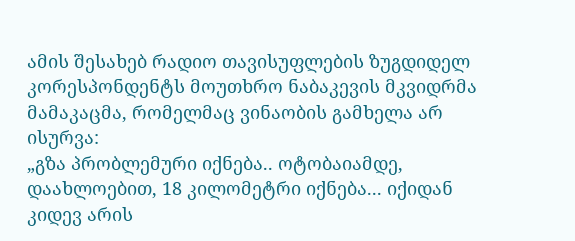ამის შესახებ რადიო თავისუფლების ზუგდიდელ კორესპონდენტს მოუთხრო ნაბაკევის მკვიდრმა მამაკაცმა, რომელმაც ვინაობის გამხელა არ ისურვა:
„გზა პრობლემური იქნება.. ოტობაიამდე, დაახლოებით, 18 კილომეტრი იქნება... იქიდან კიდევ არის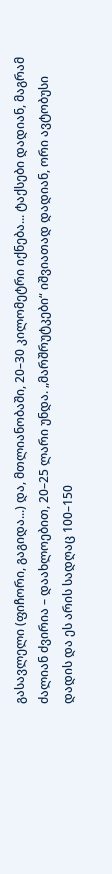გასავლელი (ფიჩორი, გაგიდა...) და, მთლიანობაში, 20–30 კილომეტრი იქნება... ტაქსები დადიან, მაგრამ ძალიან ძვირია – დაახლოებით, 20–25 ლარი უნდა. „მარშრუტკები“ იშვიათად დადიან, ორი ავტობუსი დადის და ეს არის სადღაც 100–150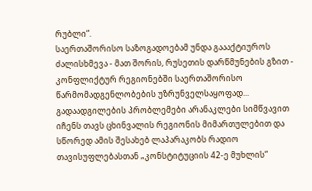რუბლი“.
საერთაშორისო საზოგადოებამ უნდა გაააქტიუროს ძალისხმევა - მათ შორის, რუსეთის დარწმუნების გზით - კონფლიქტურ რეგიონებში საერთაშორისო წარმომადგენლობების უზრუნველსაყოფად...
გადაადგილების პრობლემები არანაკლები სიმწვავით იჩენს თავს ცხინვალის რეგიონის მიმართულებით და სწორედ ამის შესახებ ლაპარაკობს რადიო თავისუფლებასთან „კონსტიტუციის 42-ე მუხლის“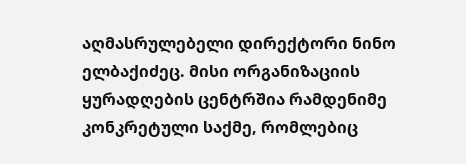აღმასრულებელი დირექტორი ნინო ელბაქიძეც. მისი ორგანიზაციის ყურადღების ცენტრშია რამდენიმე კონკრეტული საქმე, რომლებიც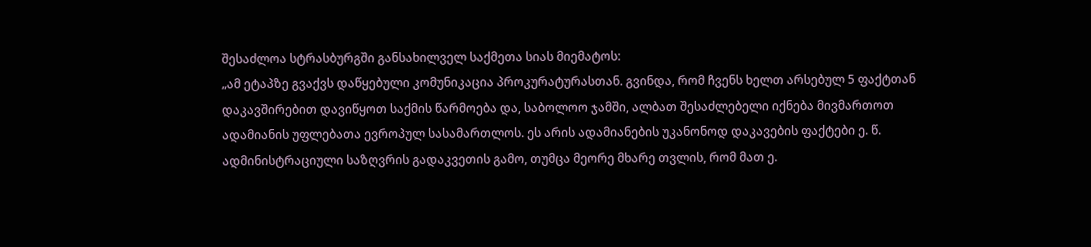შესაძლოა სტრასბურგში განსახილველ საქმეთა სიას მიემატოს:
„ამ ეტაპზე გვაქვს დაწყებული კომუნიკაცია პროკურატურასთან. გვინდა, რომ ჩვენს ხელთ არსებულ 5 ფაქტთან დაკავშირებით დავიწყოთ საქმის წარმოება და, საბოლოო ჯამში, ალბათ შესაძლებელი იქნება მივმართოთ ადამიანის უფლებათა ევროპულ სასამართლოს. ეს არის ადამიანების უკანონოდ დაკავების ფაქტები ე. წ. ადმინისტრაციული საზღვრის გადაკვეთის გამო, თუმცა მეორე მხარე თვლის, რომ მათ ე.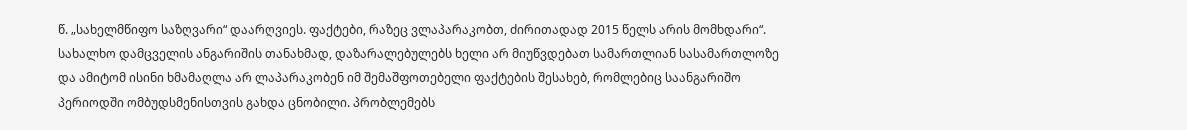წ. „სახელმწიფო საზღვარი“ დაარღვიეს. ფაქტები, რაზეც ვლაპარაკობთ, ძირითადად 2015 წელს არის მომხდარი“.
სახალხო დამცველის ანგარიშის თანახმად, დაზარალებულებს ხელი არ მიუწვდებათ სამართლიან სასამართლოზე და ამიტომ ისინი ხმამაღლა არ ლაპარაკობენ იმ შემაშფოთებელი ფაქტების შესახებ, რომლებიც საანგარიშო პერიოდში ომბუდსმენისთვის გახდა ცნობილი. პრობლემებს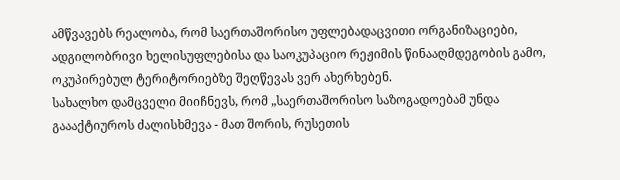ამწვავებს რეალობა, რომ საერთაშორისო უფლებადაცვითი ორგანიზაციები, ადგილობრივი ხელისუფლებისა და საოკუპაციო რეჟიმის წინააღმდეგობის გამო, ოკუპირებულ ტერიტორიებზე შეღწევას ვერ ახერხებენ.
სახალხო დამცველი მიიჩნევს, რომ „საერთაშორისო საზოგადოებამ უნდა გაააქტიუროს ძალისხმევა - მათ შორის, რუსეთის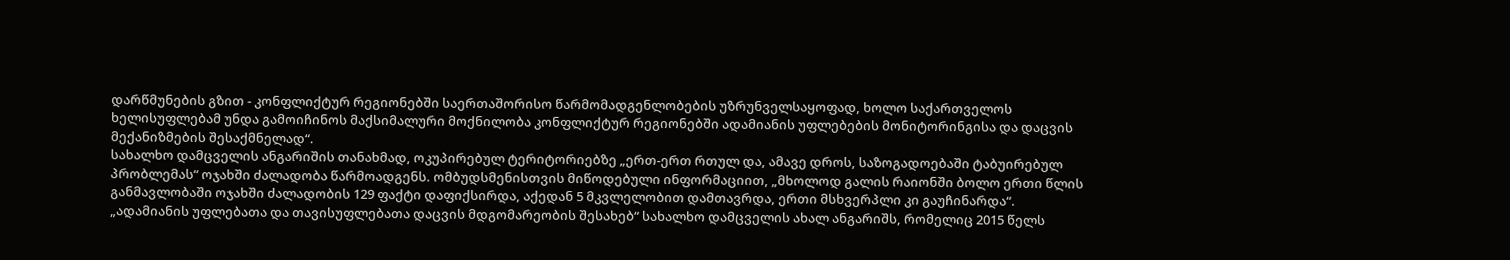დარწმუნების გზით - კონფლიქტურ რეგიონებში საერთაშორისო წარმომადგენლობების უზრუნველსაყოფად, ხოლო საქართველოს ხელისუფლებამ უნდა გამოიჩინოს მაქსიმალური მოქნილობა კონფლიქტურ რეგიონებში ადამიანის უფლებების მონიტორინგისა და დაცვის მექანიზმების შესაქმნელად“.
სახალხო დამცველის ანგარიშის თანახმად, ოკუპირებულ ტერიტორიებზე „ერთ-ერთ რთულ და, ამავე დროს, საზოგადოებაში ტაბუირებულ პრობლემას“ ოჯახში ძალადობა წარმოადგენს. ომბუდსმენისთვის მიწოდებული ინფორმაციით, „მხოლოდ გალის რაიონში ბოლო ერთი წლის განმავლობაში ოჯახში ძალადობის 129 ფაქტი დაფიქსირდა, აქედან 5 მკვლელობით დამთავრდა, ერთი მსხვერპლი კი გაუჩინარდა“.
„ადამიანის უფლებათა და თავისუფლებათა დაცვის მდგომარეობის შესახებ“ სახალხო დამცველის ახალ ანგარიშს, რომელიც 2015 წელს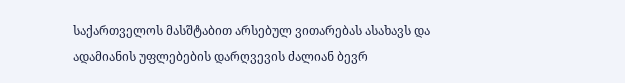საქართველოს მასშტაბით არსებულ ვითარებას ასახავს და ადამიანის უფლებების დარღვევის ძალიან ბევრ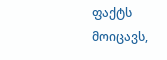ფაქტს მოიცავს,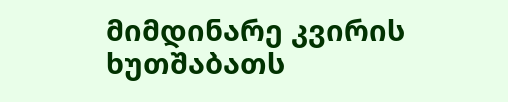მიმდინარე კვირის ხუთშაბათს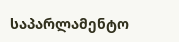საპარლამენტო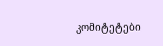კომიტეტები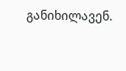განიხილავენ.